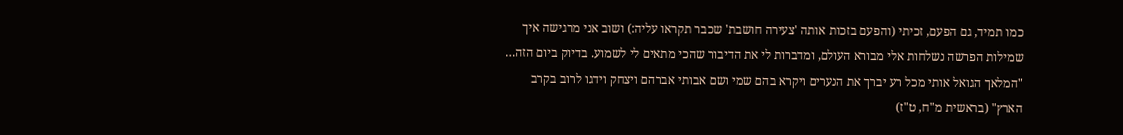כמו תמיד, גם הפעם, זכיתי (והפעם בזכות אותה 'צעירה חושבת' שכבר תקראו עליה:) ושוב אני מרגישה איך שמילות הפרשה נשלחות אלי מבורא העולם, ומדברות לי את הדיבור שהכי מתאים לי לשמוע. בדיוק ביום הזה…
"המלאך הגואל אותי מכל רע יברך את הנערים ויקרא בהם שמי ושם אבותי אברהם ויצחק וידגו לרוב בקרב הארץ" (בראשית מ"ח, ט"ז)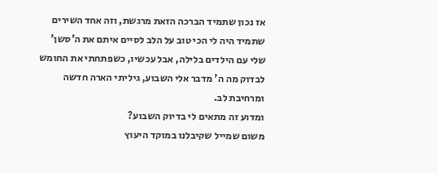אז נכון שתמיד הברכה הזאת מרגשת, וזה אחד השירים שתמיד היה לי הכי טוב על הלב לסיים איתם את ה'סשן' שלי עם הילדים בלילה, אבל עכשיו, כשפתחתי את החומש לבדוק מה ה' מדבר אלי השבוע, גיליתי הארה חדשה ומרחיבת לב.
ומדוע זה מתאים לי בדיוק השבוע?
משום שמייל שקיבלנו במוקד היעוץ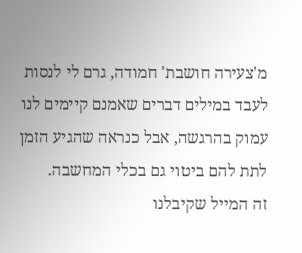מ'צעירה חושבת' חמודה, גרם לי לנסות לעבד במילים דברים שאמנם קיימים לנו עמוק בהרגשה, אבל כנראה שהגיע הזמן לתת להם ביטוי גם בכלי המחשבה.
זה המייל שקיבלנו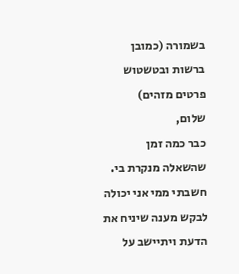בשמורה (כמובן ברשות ובטשטוש פרטים מזהים)
שלום,
כבר כמה זמן שהשאלה מנקרת בי. חשבתי ממי אני יכולה לבקש מענה שיניח את הדעת ויתיישב על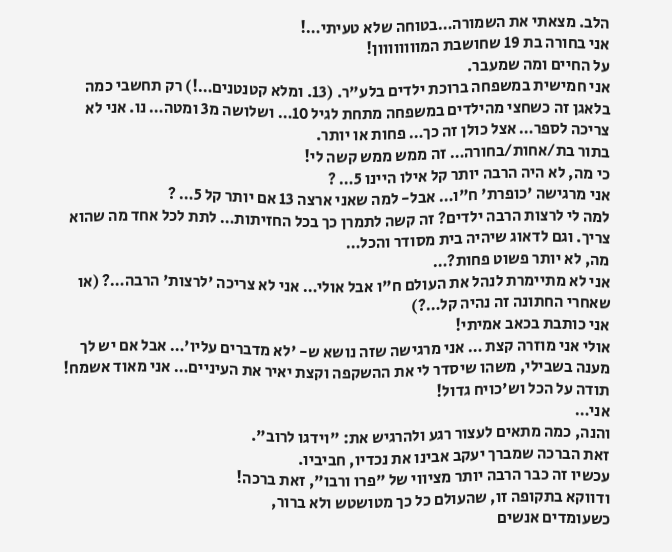הלב. מצאתי את השמורה…בטוחה שלא טעיתי…!
אני בחורה בת 19 שחושבת המוווווווון!
על החיים ומה שמעבר.
אני חמישית במשפחה ברוכת ילדים בלע"ר. (13. ומלא קטנטנים…!) רק תחשבי כמה בלאגן זה כשחצי מהילדים במשפחה מתחת לגיל 10… ושלושה מ3 ומטה… נו. אני לא צריכה לספר… אצל כולן זה כך… פחות או יותר.
בתור בת/אחות/בחורה… זה ממש ממש קשה לי!
כי מה, לא היה הרבה יותר קל אילו היינו 5… ?
אני מרגישה 'כופרת' ח"ו… אבל- למה שאני ארצה 13 אם יותר קל 5… ?
למה לי לרצות הרבה ילדים? זה קשה לתמרן כך בכל החזיתות… לתת לכל אחד מה שהוא צריך. וגם לדאוג שיהיה בית מסודר והכל…
מה, לא יותר פשוט פחות?…
אני לא מתיימרת לנהל את העולם ח"ו אבל אולי… אני לא צריכה 'לרצות' הרבה…? (או שאחרי החתונה זה נהיה קל…?)
אני כותבת בכאב אמיתי!
אולי אני מוזרה קצת … אני מרגישה שזה נושא ש- 'לא מדברים עליו'… אבל אם יש לך מענה בשבילי, משהו שיסדר לי את ההשקפה וקצת יאיר את העיניים… אני מאוד אשמח!
תודה על הכל וש'כויח גדול!
אני…
והנה, כמה מתאים לעצור רגע ולהרגיש את: "וידגו לרוב".
זאת הברכה שמברך יעקב אבינו את נכדיו, חביביו.
עכשיו זה כבר הרבה יותר מציווי של "פרו ורבו", זאת ברכה!
ודווקא בתקופה זו, שהעולם כל כך מטושטש ולא ברור,
כשעומדים אנשים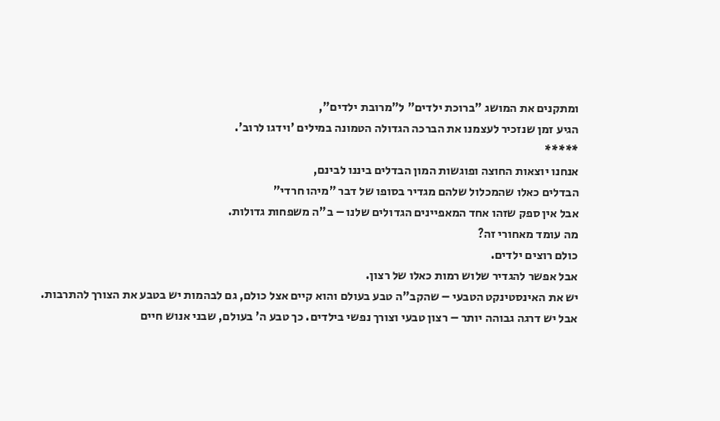ומתקנים את המושג "ברוכת ילדים" ל"מרובת ילדים",
הגיע זמן שנזכיר לעצמנו את הברכה הגדולה הטמונה במילים 'וידגו לרוב'.
*****
אנחנו יוצאות החוצה ופוגשות המון הבדלים ביננו לבינם,
הבדלים כאלו שהמכלול שלהם מגדיר בסופו של דבר "מיהו חרדי"
אבל אין ספק שזהו אחד המאפיינים הגדולים שלנו – ב"ה משפחות גדולות.
מה עומד מאחורי זה?
כולם רוצים ילדים.
אבל אפשר להגדיר שלוש רמות כאלו של רצון.
יש את האינסטינקט הטבעי – שהקב"ה טבע בעולם והוא קיים אצל כולם, גם לבהמות יש בטבע את הצורך להתרבות.
אבל יש דרגה גבוהה יותר – רצון טבעי וצורך נפשי בילדים. כך טבע ה' בעולם, שבני אנוש חיים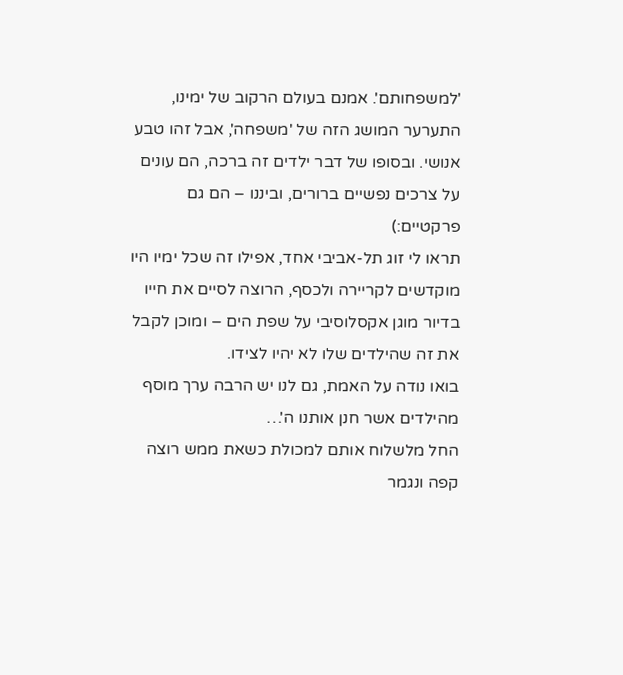'למשפחותם'. אמנם בעולם הרקוב של ימינו, התערער המושג הזה של 'משפחה', אבל זהו טבע אנושי. ובסופו של דבר ילדים זה ברכה, הם עונים על צרכים נפשיים ברורים, וביננו – הם גם פרקטיים:)
תראו לי זוג תל-אביבי אחד, אפילו זה שכל ימיו היו מוקדשים לקריירה ולכסף, הרוצה לסיים את חייו בדיור מוגן אקסלוסיבי על שפת הים – ומוכן לקבל את זה שהילדים שלו לא יהיו לצידו.
בואו נודה על האמת, גם לנו יש הרבה ערך מוסף מהילדים אשר חנן אותנו ה'…
החל מלשלוח אותם למכולת כשאת ממש רוצה קפה ונגמר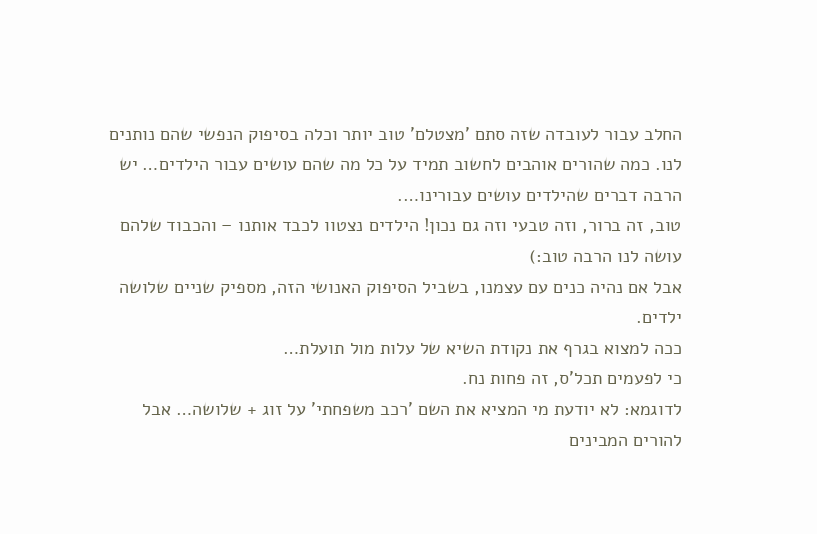החלב עבור לעובדה שזה סתם 'מצטלם' טוב יותר וכלה בסיפוק הנפשי שהם נותנים לנו. כמה שהורים אוהבים לחשוב תמיד על כל מה שהם עושים עבור הילדים… יש הרבה דברים שהילדים עושים עבורינו….
טוב, זה ברור, וזה טבעי וזה גם נכון! הילדים נצטוו לכבד אותנו – והכבוד שלהם עושה לנו הרבה טוב:)
אבל אם נהיה כנים עם עצמנו, בשביל הסיפוק האנושי הזה, מספיק שניים שלושה ילדים.
ככה למצוא בגרף את נקודת השיא של עלות מול תועלת…
כי לפעמים תכל'ס, זה פחות נח.
לדוגמא: לא יודעת מי המציא את השם 'רכב משפחתי' על זוג + שלושה… אבל להורים המבינים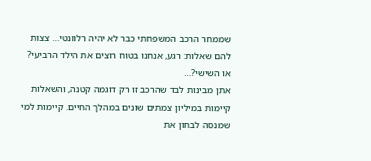שממחר הרכב המשפחתי כבר לא יהיה רלוונטי… צצות להם שאלות: רגע, אנחנו בטוח רוצים את הילד הרביעי? או השישי?…
אתן מבינות לבד שהרכב זו רק דוגמה קטנה, והשאלות קיימות במיליון צמתים שונים במהלך החיים. קיימות למי שמנסה לבחון את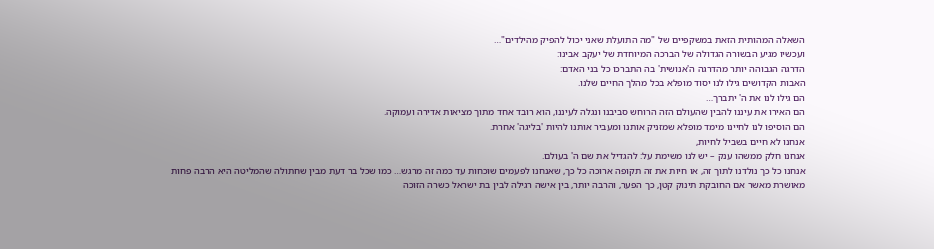השאלה המהותית הזאת במשקפיים של "מה התועלת שאני יכול להפיק מהילדים"…
ועכשיו מגיע הבשורה הגדולה של הברכה המיוחדת של יעקב אבינו:
הדרגה הגבוהה יותר מהדרגה ה'אנושית' בה התברכו כל בני האדם:
האבות הקדושים גילו לנו יסוד מופלא בכל מהלך החיים שלנו.
הם גילו לנו את ה' יתברך…
הם האירו את עיננו להבין שהעולם הזה הרוחש סביבנו ונגלה לעיננו, הוא רובד אחד מתוך מציאות אדירה ועמוקה.
הם הוסיפו לנו לחיינו מימד מופלא שמזניק אותנו ומעביר אותנו להיות 'בליגה' אחרת.
אנחנו לא חיים בשביל לחיות,
אנחנו חלק ממשהו ענק – יש לנו משימת על: להגדיל את שם ה' בעולם.
אנחנו כל כך נולדנו לתוך זה, או חיות את זה תקופה ארוכה כל כך, שאנחנו לפעמים שוכחות עד כמה זה מרגש… כמו שכל בר דעת מבין שחתולה שהמליטה היא הרבה פחות מאושרת מאשר אם החובקת תינוק קטן, כך הפער, והרבה יותר, בין אישה רגילה לבין בת ישראל כשרה הזוכה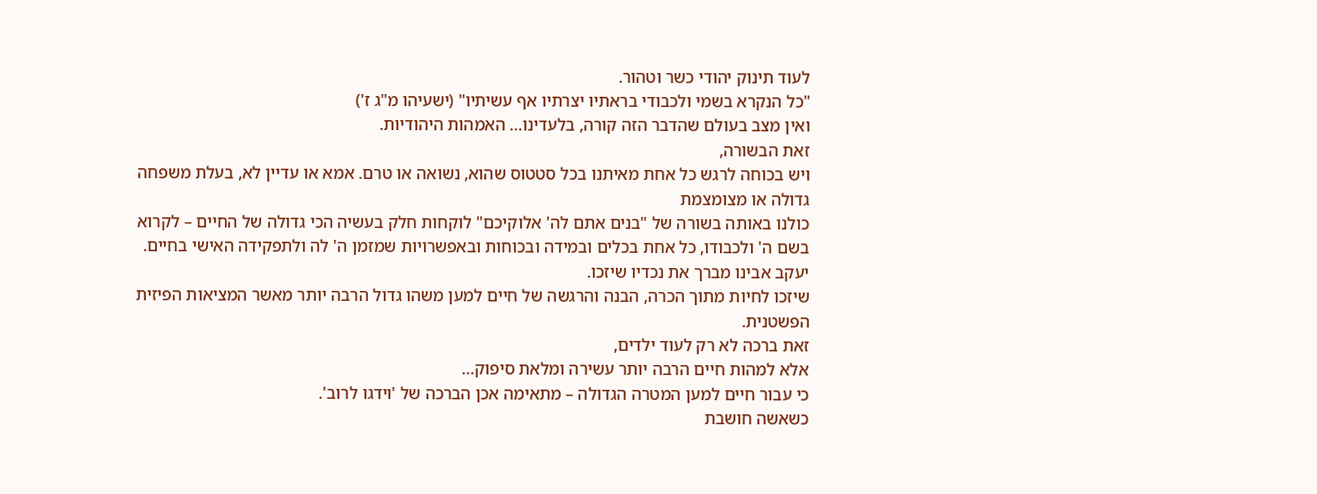לעוד תינוק יהודי כשר וטהור.
"כל הנקרא בשמי ולכבודי בראתיו יצרתיו אף עשיתיו" (ישעיהו מ"ג ז')
ואין מצב בעולם שהדבר הזה קורה, בלעדינו… האמהות היהודיות.
זאת הבשורה,
ויש בכוחה לרגש כל אחת מאיתנו בכל סטטוס שהוא, נשואה או טרם. אמא או עדיין לא, בעלת משפחה גדולה או מצומצמת
כולנו באותה בשורה של "בנים אתם לה' אלוקיכם" לוקחות חלק בעשיה הכי גדולה של החיים – לקרוא בשם ה' ולכבודו, כל אחת בכלים ובמידה ובכוחות ובאפשרויות שמזמן ה' לה ולתפקידה האישי בחיים.
יעקב אבינו מברך את נכדיו שיזכו.
שיזכו לחיות מתוך הכרה, הבנה והרגשה של חיים למען משהו גדול הרבה יותר מאשר המציאות הפיזית הפשטנית.
זאת ברכה לא רק לעוד ילדים,
אלא למהות חיים הרבה יותר עשירה ומלאת סיפוק…
כי עבור חיים למען המטרה הגדולה – מתאימה אכן הברכה של 'וידגו לרוב'.
כשאשה חושבת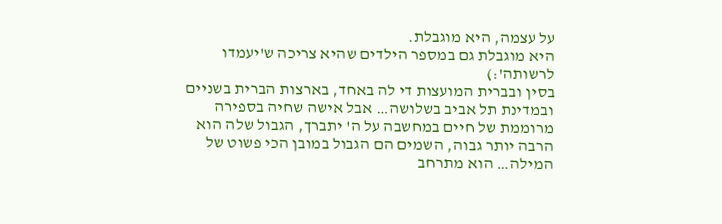על עצמה, היא מוגבלת.
היא מוגבלת גם במספר הילדים שהיא צריכה ש'יעמדו לרשותה':)
בסין ובברית המועצות די לה באחד, בארצות הברית בשניים ובמדינת תל אביב בשלושה… אבל אישה שחיה בספירה מרוממת של חיים במחשבה על ה' יתברך, הגבול שלה הוא הרבה יותר גבוה, השמים הם הגבול במובן הכי פשוט של המילה… הוא מתרחב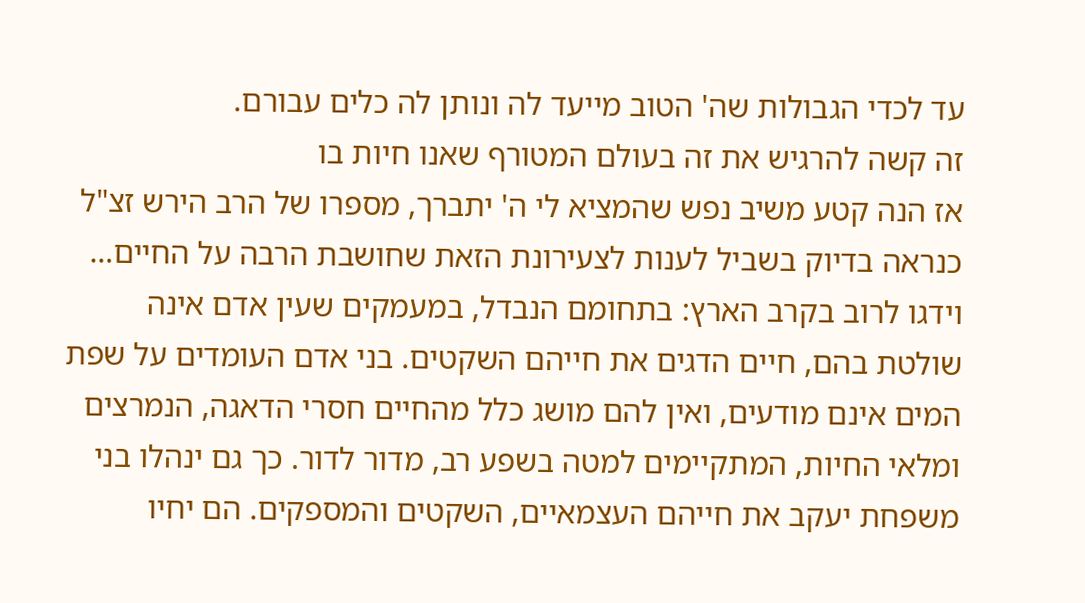עד לכדי הגבולות שה' הטוב מייעד לה ונותן לה כלים עבורם.
זה קשה להרגיש את זה בעולם המטורף שאנו חיות בו
אז הנה קטע משיב נפש שהמציא לי ה' יתברך, מספרו של הרב הירש זצ"ל
כנראה בדיוק בשביל לענות לצעירונת הזאת שחושבת הרבה על החיים…
וידגו לרוב בקרב הארץ: בתחומם הנבדל, במעמקים שעין אדם אינה שולטת בהם, חיים הדגים את חייהם השקטים. בני אדם העומדים על שפת המים אינם מודעים, ואין להם מושג כלל מהחיים חסרי הדאגה, הנמרצים ומלאי החיות, המתקיימים למטה בשפע רב, מדור לדור. כך גם ינהלו בני משפחת יעקב את חייהם העצמאיים, השקטים והמספקים. הם יחיו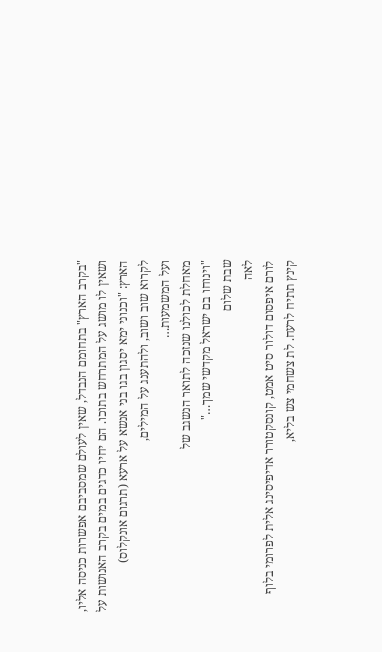"בקרב הארץ" בתחומם הנבדל, שאין לעולם שמסביבם אפשרות כניסה אליו, ושאין לו מושג על המתרחש בתוכו. הם יחיו כדגים במים בקרב האנושות על הארץ: "וכנוני ימא יסגון בגו בני אנשא על ארעא (תרגום אונקלוס)
לקרוא שוב ושוב, ולהתענג על המילים,
ועל המשמעות…
מאחלת לכולנו שנזכה לתואר הנשגב של
"וינוחו בם ישראל מקדשי שמך…"
שבת שלום
לאה
לורם איפסום דולור סיט אמט, קונסקטורר אדיפיסינג אלית לפרומי בלוף קינץ תתיח לרעח. לת צשחמי צש בליא,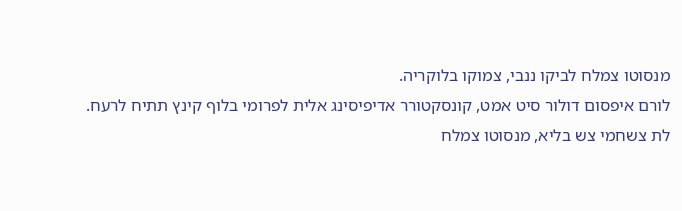מנסוטו צמלח לביקו ננבי, צמוקו בלוקריה.
לורם איפסום דולור סיט אמט, קונסקטורר אדיפיסינג אלית לפרומי בלוף קינץ תתיח לרעח.
לת צשחמי צש בליא, מנסוטו צמלח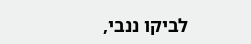לביקו ננבי,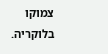צמוקו בלוקריה.